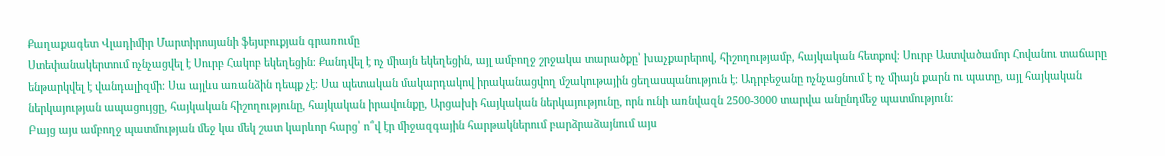Քաղաքագետ Վլադիմիր Մարտիրոսյանի ֆեյսբուքյան գրառումը
Ստեփանակերտում ոչնչացվել է Սուրբ Հակոբ եկեղեցին։ Քանդվել է ոչ միայն եկեղեցին, այլ ամբողջ շրջակա տարածքը՝ խաչքարերով, հիշողությամբ, հայկական հետքով։ Սուրբ Աստվածամոր Հովանու տաճարը ենթարկվել է վանդալիզմի։ Սա այլևս առանձին դեպք չէ։ Սա պետական մակարդակով իրականացվող մշակութային ցեղասպանություն է։ Ադրբեջանը ոչնչացնում է ոչ միայն քարն ու պատը, այլ հայկական ներկայության ապացույցը, հայկական հիշողությունը, հայկական իրավունքը, Արցախի հայկական ներկայությունը, որն ունի առնվազն 2500-3000 տարվա անընդմեջ պատմություն:
Բայց այս ամբողջ պատմության մեջ կա մեկ շատ կարևոր հարց՝ ո՞վ էր միջազգային հարթակներում բարձրաձայնում այս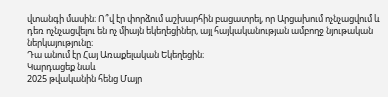վտանգի մասին։ Ո՞վ էր փորձում աշխարհին բացատրել, որ Արցախում ոչնչացվում և դեռ ոչնչացվելու են ոչ միայն եկեղեցիներ, այլ հայկականության ամբողջ նյութական ներկայությունը։
Դա անում էր Հայ Առաքելական Եկեղեցին։
Կարդացեք նաև
2025 թվականին հենց Մայր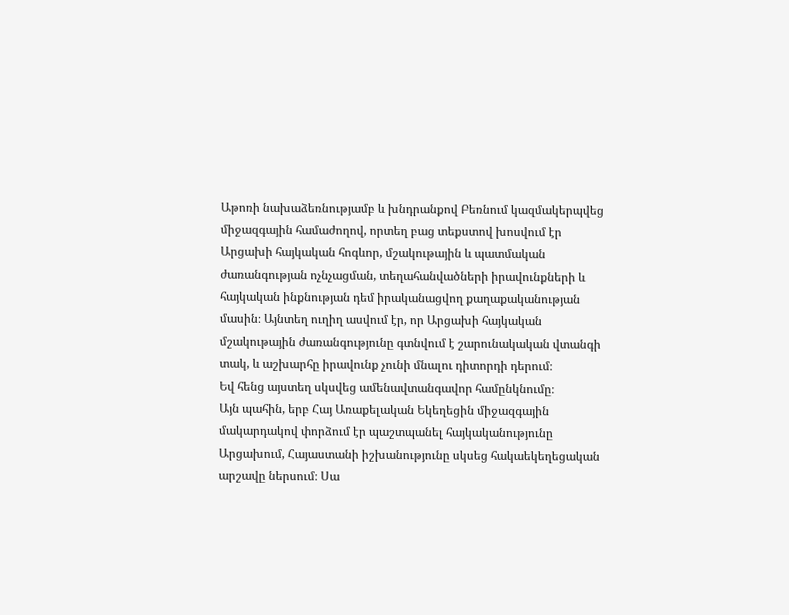Աթոռի նախաձեռնությամբ և խնդրանքով Բեռնում կազմակերպվեց միջազգային համաժողով, որտեղ բաց տեքստով խոսվում էր Արցախի հայկական հոգևոր, մշակութային և պատմական ժառանգության ոչնչացման, տեղահանվածների իրավունքների և հայկական ինքնության դեմ իրականացվող քաղաքականության մասին։ Այնտեղ ուղիղ ասվում էր, որ Արցախի հայկական մշակութային ժառանգությունը գտնվում է շարունակական վտանգի տակ, և աշխարհը իրավունք չունի մնալու դիտորդի դերում։
Եվ հենց այստեղ սկսվեց ամենավտանգավոր համընկնումը։
Այն պահին, երբ Հայ Առաքելական Եկեղեցին միջազգային մակարդակով փորձում էր պաշտպանել հայկականությունը Արցախում, Հայաստանի իշխանությունը սկսեց հակաեկեղեցական արշավը ներսում։ Սա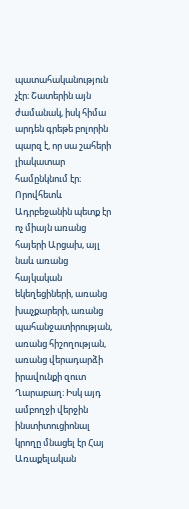պատահականություն չէր։ Շատերին այն ժամանակ, իսկ հիմա արդեն գրեթե բոլորին պարզ է, որ սա շահերի լիակատար համընկնում էր։
Որովհետև Ադրբեջանին պետք էր ոչ միայն առանց հայերի Արցախ, այլ նաև առանց հայկական եկեղեցիների, առանց խաչքարերի, առանց պահանջատիրության, առանց հիշողության, առանց վերադարձի իրավունքի զուտ Ղարաբաղ։ Իսկ այդ ամբողջի վերջին ինստիտուցիոնալ կրողը մնացել էր Հայ Առաքելական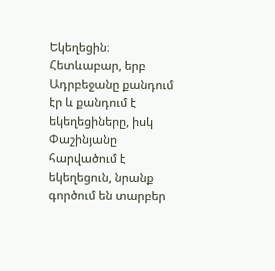Եկեղեցին։
Հետևաբար, երբ Ադրբեջանը քանդում էր և քանդում է եկեղեցիները, իսկ Փաշինյանը հարվածում է եկեղեցուն, նրանք գործում են տարբեր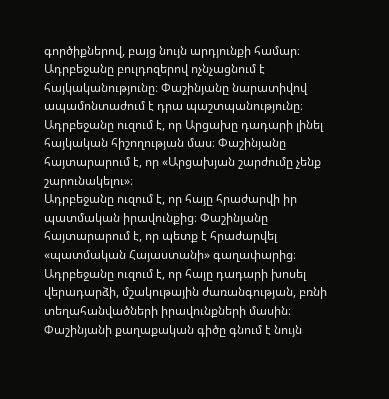գործիքներով, բայց նույն արդյունքի համար։
Ադրբեջանը բուլդոզերով ոչնչացնում է հայկականությունը։ Փաշինյանը նարատիվով ապամոնտաժում է դրա պաշտպանությունը։
Ադրբեջանը ուզում է, որ Արցախը դադարի լինել հայկական հիշողության մաս։ Փաշինյանը հայտարարում է, որ «Արցախյան շարժումը չենք շարունակելու»։
Ադրբեջանը ուզում է, որ հայը հրաժարվի իր պատմական իրավունքից։ Փաշինյանը հայտարարում է, որ պետք է հրաժարվել «պատմական Հայաստանի» գաղափարից։
Ադրբեջանը ուզում է, որ հայը դադարի խոսել վերադարձի, մշակութային ժառանգության, բռնի տեղահանվածների իրավունքների մասին։ Փաշինյանի քաղաքական գիծը գնում է նույն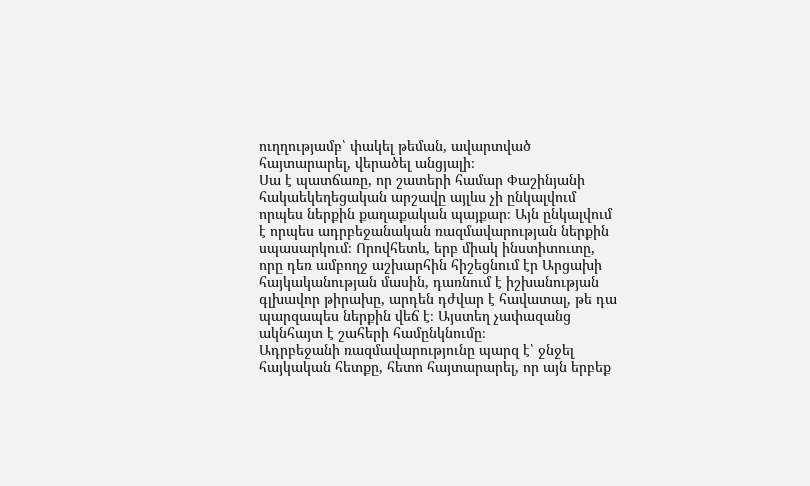ուղղությամբ՝ փակել թեման, ավարտված հայտարարել, վերածել անցյալի։
Սա է պատճառը, որ շատերի համար Փաշինյանի հակաեկեղեցական արշավը այլևս չի ընկալվում որպես ներքին քաղաքական պայքար։ Այն ընկալվում է որպես ադրբեջանական ռազմավարության ներքին սպասարկում։ Որովհետև, երբ միակ ինստիտուտը, որը դեռ ամբողջ աշխարհին հիշեցնում էր Արցախի հայկականության մասին, դառնում է իշխանության գլխավոր թիրախը, արդեն դժվար է հավատալ, թե դա պարզապես ներքին վեճ է։ Այստեղ չափազանց ակնհայտ է շահերի համընկնումը։
Ադրբեջանի ռազմավարությունը պարզ է՝ ջնջել հայկական հետքը, հետո հայտարարել, որ այն երբեք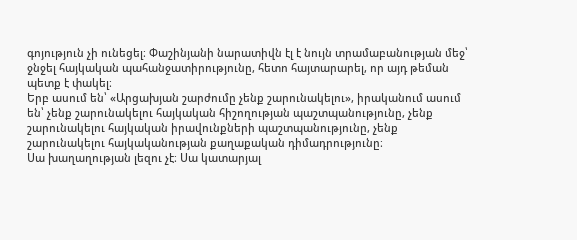գոյություն չի ունեցել։ Փաշինյանի նարատիվն էլ է նույն տրամաբանության մեջ՝ ջնջել հայկական պահանջատիրությունը, հետո հայտարարել, որ այդ թեման պետք է փակել։
Երբ ասում են՝ «Արցախյան շարժումը չենք շարունակելու», իրականում ասում են՝ չենք շարունակելու հայկական հիշողության պաշտպանությունը, չենք շարունակելու հայկական իրավունքների պաշտպանությունը, չենք շարունակելու հայկականության քաղաքական դիմադրությունը։
Սա խաղաղության լեզու չէ։ Սա կատարյալ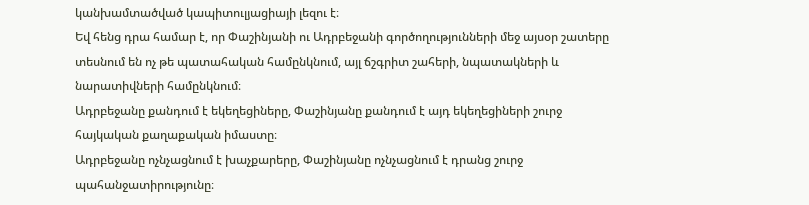կանխամտածված կապիտուլյացիայի լեզու է։
Եվ հենց դրա համար է, որ Փաշինյանի ու Ադրբեջանի գործողությունների մեջ այսօր շատերը տեսնում են ոչ թե պատահական համընկնում, այլ ճշգրիտ շահերի, նպատակների և նարատիվների համընկնում։
Ադրբեջանը քանդում է եկեղեցիները, Փաշինյանը քանդում է այդ եկեղեցիների շուրջ հայկական քաղաքական իմաստը։
Ադրբեջանը ոչնչացնում է խաչքարերը, Փաշինյանը ոչնչացնում է դրանց շուրջ պահանջատիրությունը։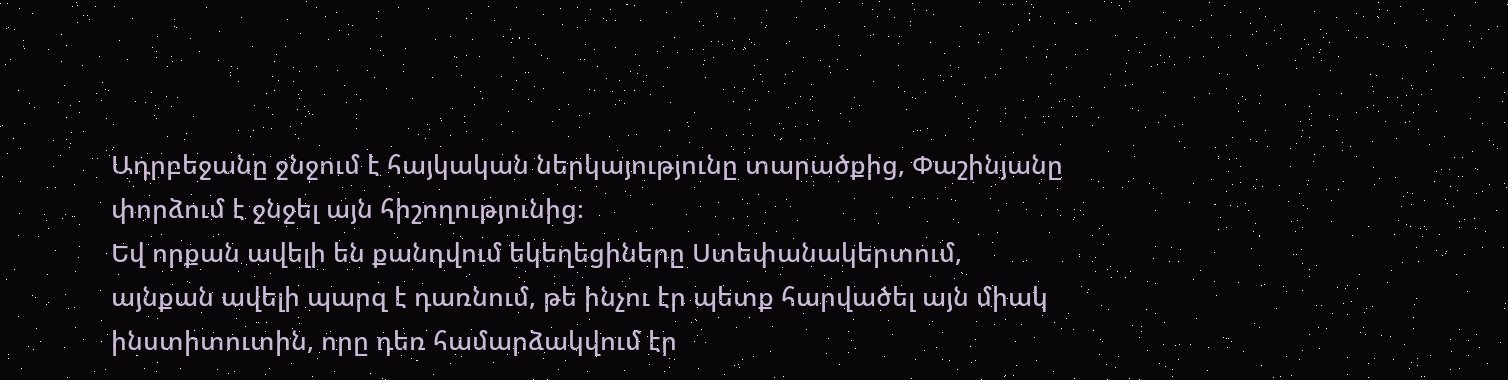Ադրբեջանը ջնջում է հայկական ներկայությունը տարածքից, Փաշինյանը փորձում է ջնջել այն հիշողությունից։
Եվ որքան ավելի են քանդվում եկեղեցիները Ստեփանակերտում, այնքան ավելի պարզ է դառնում, թե ինչու էր պետք հարվածել այն միակ ինստիտուտին, որը դեռ համարձակվում էր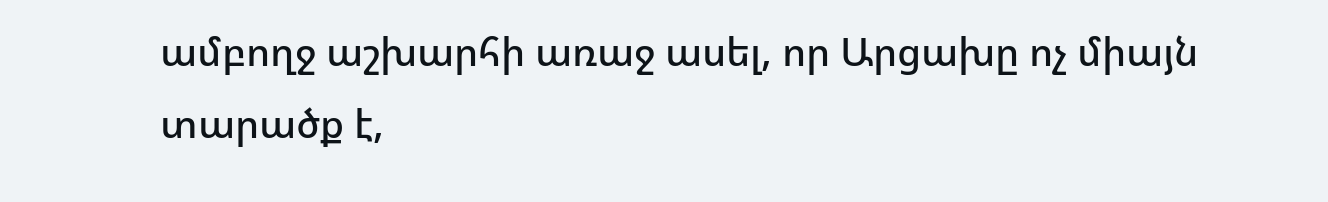ամբողջ աշխարհի առաջ ասել, որ Արցախը ոչ միայն տարածք է,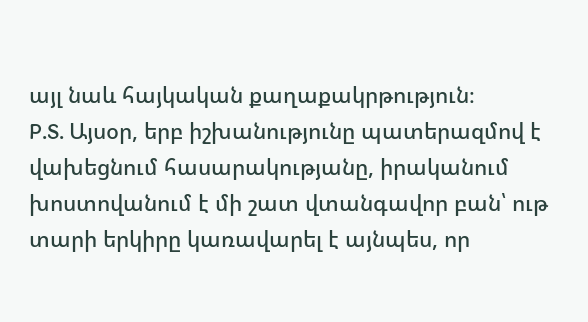այլ նաև հայկական քաղաքակրթություն։
P.S. Այսօր, երբ իշխանությունը պատերազմով է վախեցնում հասարակությանը, իրականում խոստովանում է մի շատ վտանգավոր բան՝ ութ տարի երկիրը կառավարել է այնպես, որ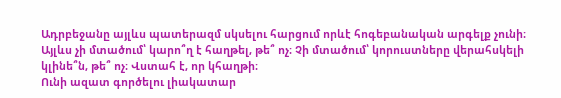Ադրբեջանը այլևս պատերազմ սկսելու հարցում որևէ հոգեբանական արգելք չունի։ Այլևս չի մտածում՝ կարո՞ղ է հաղթել, թե՞ ոչ։ Չի մտածում՝ կորուստները վերահսկելի կլինե՞ն, թե՞ ոչ։ Վստահ է, որ կհաղթի։
Ունի ազատ գործելու լիակատար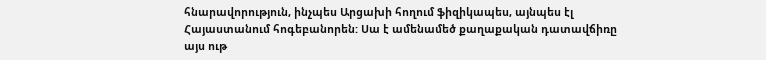հնարավորություն, ինչպես Արցախի հողում ֆիզիկապես, այնպես էլ Հայաստանում հոգեբանորեն: Սա է ամենամեծ քաղաքական դատավճիռը այս ութ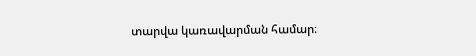տարվա կառավարման համար։